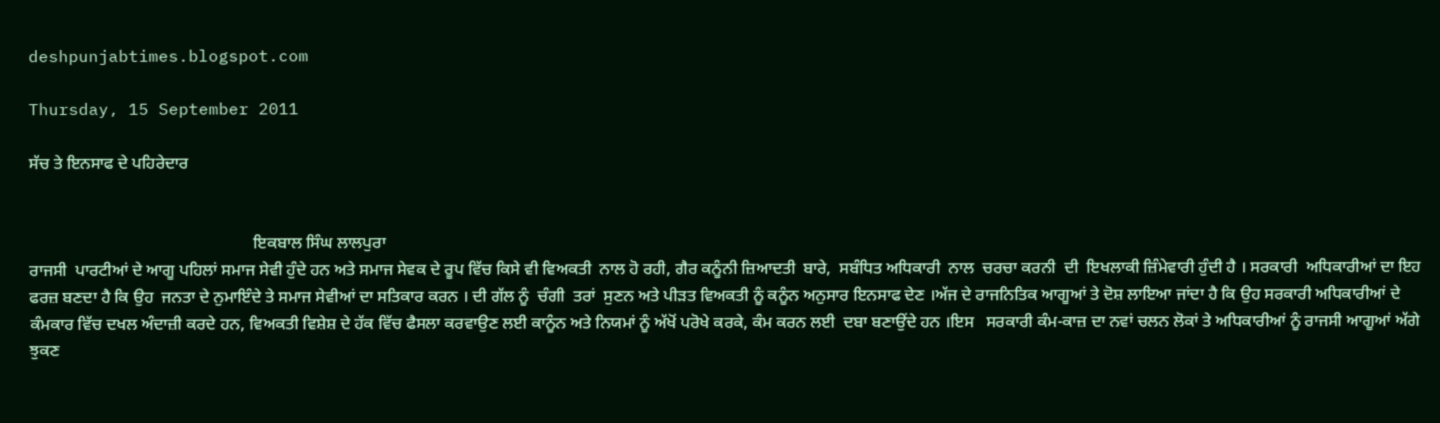deshpunjabtimes.blogspot.com

Thursday, 15 September 2011

ਸੱਚ ਤੇ ਇਨਸਾਫ ਦੇ ਪਹਿਰੇਦਾਰ


                                                      ਇਕਬਾਲ ਸਿੰਘ ਲਾਲਪੁਰਾ
ਰਾਜਸੀ  ਪਾਰਟੀਆਂ ਦੇ ਆਗੂ ਪਹਿਲਾਂ ਸਮਾਜ ਸੇਵੀ ਹੁੰਦੇ ਹਨ ਅਤੇ ਸਮਾਜ ਸੇਵਕ ਦੇ ਰੂਪ ਵਿੱਚ ਕਿਸੇ ਵੀ ਵਿਅਕਤੀ  ਨਾਲ ਹੋ ਰਹੀ, ਗੈਰ ਕਨੂੰਨੀ ਜ਼ਿਆਦਤੀ  ਬਾਰੇ,  ਸਬੰਧਿਤ ਅਧਿਕਾਰੀ  ਨਾਲ  ਚਰਚਾ ਕਰਨੀ  ਦੀ  ਇਖਲਾਕੀ ਜ਼ਿੰਮੇਵਾਰੀ ਹੁੰਦੀ ਹੈ । ਸਰਕਾਰੀ  ਅਧਿਕਾਰੀਆਂ ਦਾ ਇਹ ਫਰਜ਼ ਬਣਦਾ ਹੈ ਕਿ ਉਹ  ਜਨਤਾ ਦੇ ਨੁਮਾਇੰਦੇ ਤੇ ਸਮਾਜ ਸੇਵੀਆਂ ਦਾ ਸਤਿਕਾਰ ਕਰਨ । ਦੀ ਗੱਲ ਨੂੰ  ਚੰਗੀ  ਤਰਾਂ  ਸੁਣਨ ਅਤੇ ਪੀੜਤ ਵਿਅਕਤੀ ਨੂੰ ਕਨੂੰਨ ਅਨੁਸਾਰ ਇਨਸਾਫ ਦੇਣ ।ਅੱਜ ਦੇ ਰਾਜਨਿਤਿਕ ਆਗੂਆਂ ਤੇ ਦੋਸ਼ ਲਾਇਆ ਜਾਂਦਾ ਹੈ ਕਿ ਉਹ ਸਰਕਾਰੀ ਅਧਿਕਾਰੀਆਂ ਦੇ ਕੰਮਕਾਰ ਵਿੱਚ ਦਖਲ ਅੰਦਾਜ਼ੀ ਕਰਦੇ ਹਨ, ਵਿਅਕਤੀ ਵਿਸ਼ੇਸ਼ ਦੇ ਹੱਕ ਵਿੱਚ ਫੈਸਲਾ ਕਰਵਾਉਣ ਲਈ ਕਾਨੂੰਨ ਅਤੇ ਨਿਯਮਾਂ ਨੂੰ ਅੱਖੋਂ ਪਰੋਖੇ ਕਰਕੇ, ਕੰਮ ਕਰਨ ਲਈ  ਦਬਾ ਬਣਾਉਂਦੇ ਹਨ ।ਇਸ   ਸਰਕਾਰੀ ਕੰਮ-ਕਾਜ਼ ਦਾ ਨਵਾਂ ਚਲਨ ਲੋਕਾਂ ਤੇ ਅਧਿਕਾਰੀਆਂ ਨੂੰ ਰਾਜਸੀ ਆਗੂਆਂ ਅੱਗੇ ਝੁਕਣ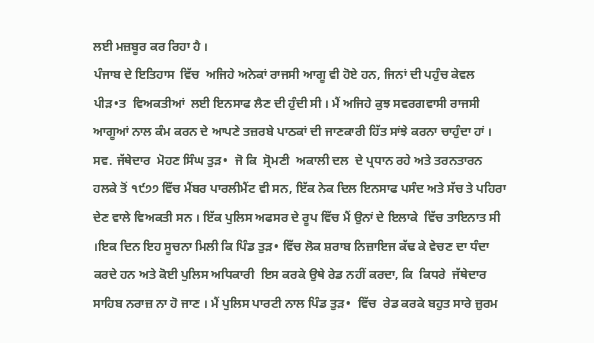ਲਈ ਮਜ਼ਬੂਰ ਕਰ ਰਿਹਾ ਹੈ ।
ਪੰਜਾਬ ਦੇ ਇਤਿਹਾਸ  ਵਿੱਚ  ਅਜਿਹੇ ਅਨੇਕਾਂ ਰਾਜਸੀ ਆਗੂ ਵੀ ਹੋਏ ਹਨ, ਜਿਨਾਂ ਦੀ ਪਹੁੰਚ ਕੇਵਲ  ਪੀੜ•ਤ  ਵਿਅਕਤੀਆਂ  ਲਈ ਇਨਸਾਫ ਲੈਣ ਦੀ ਹੁੰਦੀ ਸੀ । ਮੈਂ ਅਜਿਹੇ ਕੁਝ ਸਵਰਗਵਾਸੀ ਰਾਜਸੀ ਆਗੂਆਂ ਨਾਲ ਕੰਮ ਕਰਨ ਦੇ ਆਪਣੇ ਤਜ਼ਰਬੇ ਪਾਠਕਾਂ ਦੀ ਜਾਣਕਾਰੀ ਹਿੱਤ ਸਾਂਝੇ ਕਰਨਾ ਚਾਹੁੰਦਾ ਹਾਂ ।
ਸਵ. ਜੱਥੇਦਾਰ  ਮੋਹਣ ਸਿੰਘ ਤੁੜ•  ਜੋ ਕਿ  ਸ੍ਰੋਮਣੀ  ਅਕਾਲੀ ਦਲ  ਦੇ ਪ੍ਰਧਾਨ ਰਹੇ ਅਤੇ ਤਰਨਤਾਰਨ  ਹਲਕੇ ਤੋਂ ੧੯੭੭ ਵਿੱਚ ਮੈਂਬਰ ਪਾਰਲੀਮੈਂਟ ਵੀ ਸਨ, ਇੱਕ ਨੇਕ ਦਿਲ ਇਨਸਾਫ ਪਸੰਦ ਅਤੇ ਸੱਚ ਤੇ ਪਹਿਰਾ ਦੇਣ ਵਾਲੇ ਵਿਅਕਤੀ ਸਨ । ਇੱਕ ਪੁਲਿਸ ਅਫਸਰ ਦੇ ਰੂਪ ਵਿੱਚ ਮੈਂ ਉਨਾਂ ਦੇ ਇਲਾਕੇ  ਵਿੱਚ ਤਾਇਨਾਤ ਸੀ ।ਇਕ ਦਿਨ ਇਹ ਸੂਚਨਾ ਮਿਲੀ ਕਿ ਪਿੰਡ ਤੁੜ• ਵਿੱਚ ਲੋਕ ਸ਼ਰਾਬ ਨਿਜ਼ਾਇਜ ਕੱਢ ਕੇ ਵੇਚਣ ਦਾ ਧੰਦਾ ਕਰਦੇ ਹਨ ਅਤੇ ਕੋਈ ਪੁਲਿਸ ਅਧਿਕਾਰੀ  ਇਸ ਕਰਕੇ ਉਥੇ ਰੇਡ ਨਹੀਂ ਕਰਦਾ, ਕਿ  ਕਿਧਰੇ  ਜੱਥੇਦਾਰ ਸਾਹਿਬ ਨਰਾਜ਼ ਨਾ ਹੋ ਜਾਣ । ਮੈਂ ਪੁਲਿਸ ਪਾਰਟੀ ਨਾਲ ਪਿੰਡ ਤੁੜ•  ਵਿੱਚ  ਰੇਡ ਕਰਕੇ ਬਹੁਤ ਸਾਰੇ ਜ਼ੁਰਮ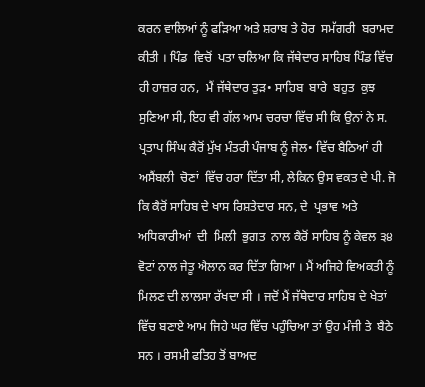ਕਰਨ ਵਾਲਿਆਂ ਨੂੰ ਫੜਿਆ ਅਤੇ ਸ਼ਰਾਬ ਤੇ ਹੋਰ  ਸਮੱਗਰੀ  ਬਰਾਮਦ ਕੀਤੀ । ਪਿੰਡ  ਵਿਚੋਂ  ਪਤਾ ਚਲਿਆ ਕਿ ਜੱਥੇਦਾਰ ਸਾਹਿਬ ਪਿੰਡ ਵਿੱਚ ਹੀ ਹਾਜ਼ਰ ਹਨ,  ਮੈਂ ਜੱਥੇਦਾਰ ਤੁੜ• ਸਾਹਿਬ  ਬਾਰੇ  ਬਹੁਤ  ਕੁਝ  ਸੁਣਿਆ ਸੀ, ਇਹ ਵੀ ਗੱਲ ਆਮ ਚਰਚਾ ਵਿੱਚ ਸੀ ਕਿ ਉਨਾਂ ਨੇ ਸ. ਪ੍ਰਤਾਪ ਸਿੰਘ ਕੈਰੋਂ ਮੁੱਖ ਮੰਤਰੀ ਪੰਜਾਬ ਨੂੰ ਜੇਲ• ਵਿੱਚ ਬੈਠਿਆਂ ਹੀ ਅਸੈਂਬਲੀ  ਚੋਣਾਂ  ਵਿੱਚ ਹਰਾ ਦਿੱਤਾ ਸੀ, ਲੇਕਿਨ ਉਸ ਵਕਤ ਦੇ ਪੀ. ਜੋ ਕਿ ਕੈਰੋਂ ਸਾਹਿਬ ਦੇ ਖਾਸ ਰਿਸ਼ਤੇਦਾਰ ਸਨ, ਦੇ  ਪ੍ਰਭਾਵ ਅਤੇ  ਅਧਿਕਾਰੀਆਂ  ਦੀ  ਮਿਲੀ  ਭੁਗਤ  ਨਾਲ ਕੈਰੋਂ ਸਾਹਿਬ ਨੂੰ ਕੇਵਲ ੩੪ ਵੋਟਾਂ ਨਾਲ ਜੇਤੂ ਐਲਾਨ ਕਰ ਦਿੱਤਾ ਗਿਆ । ਮੈਂ ਅਜਿਹੇ ਵਿਅਕਤੀ ਨੂੰ ਮਿਲਣ ਦੀ ਲਾਲਸਾ ਰੱਖਦਾ ਸੀ । ਜਦੋਂ ਮੈਂ ਜੱਥੇਦਾਰ ਸਾਹਿਬ ਦੇ ਖੇਤਾਂ ਵਿੱਚ ਬਣਾਏ ਆਮ ਜਿਹੇ ਘਰ ਵਿੱਚ ਪਹੁੰਚਿਆ ਤਾਂ ਉਹ ਮੰਜੀ ਤੇ  ਬੈਠੇ ਸਨ । ਰਸਮੀ ਫਤਿਹ ਤੋਂ ਬਾਅਦ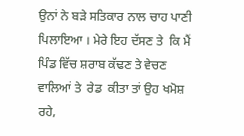ਉਨਾਂ ਨੇ ਬੜੇ ਸਤਿਕਾਰ ਨਾਲ ਚਾਹ ਪਾਣੀ ਪਿਲਾਇਆ । ਮੇਰੇ ਇਹ ਦੱਸਣ ਤੇ  ਕਿ ਮੈਂ ਪਿੰਡ ਵਿੱਚ ਸ਼ਰਾਬ ਕੱਢਣ ਤੇ ਵੇਚਣ ਵਾਲਿਆਂ ਤੇ  ਰੇਡ  ਕੀਤਾ ਤਾਂ ਉਹ ਖਮੋਸ਼ ਰਹੇ,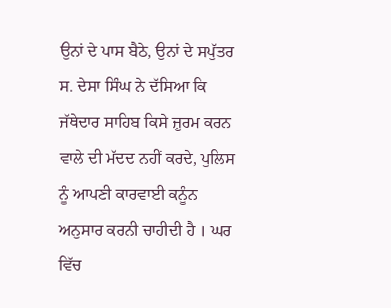ਉਨਾਂ ਦੇ ਪਾਸ ਬੈਠੇ, ਉਨਾਂ ਦੇ ਸਪੁੱਤਰ ਸ. ਦੇਸਾ ਸਿੰਘ ਨੇ ਦੱਸਿਆ ਕਿ ਜੱਥੇਦਾਰ ਸਾਹਿਬ ਕਿਸੇ ਜ਼ੁਰਮ ਕਰਨ ਵਾਲੇ ਦੀ ਮੱਦਦ ਨਹੀਂ ਕਰਦੇ, ਪੁਲਿਸ ਨੂੰ ਆਪਣੀ ਕਾਰਵਾਈ ਕਨੂੰਨ ਅਨੁਸਾਰ ਕਰਨੀ ਚਾਹੀਦੀ ਹੈ । ਘਰ ਵਿੱਚ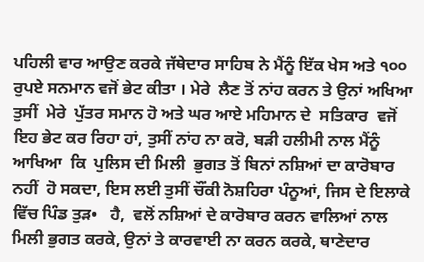ਪਹਿਲੀ ਵਾਰ ਆਉਣ ਕਰਕੇ ਜੱਥੇਦਾਰ ਸਾਹਿਬ ਨੇ ਮੈਂਨੂੰ ਇੱਕ ਖੇਸ ਅਤੇ ੧੦੦ ਰੁਪਏ ਸਨਮਾਨ ਵਜੋਂ ਭੇਟ ਕੀਤਾ । ਮੇਰੇ  ਲੈਣ ਤੋਂ ਨਾਂਹ ਕਰਨ ਤੇ ਉਨਾਂ ਅਖਿਆ  ਤੁਸੀਂ  ਮੇਰੇ  ਪੁੱਤਰ ਸਮਾਨ ਹੋ ਅਤੇ ਘਰ ਆਏ ਮਹਿਮਾਨ ਦੇ  ਸਤਿਕਾਰ  ਵਜੋਂ ਇਹ ਭੇਟ ਕਰ ਰਿਹਾ ਹਾਂ, ਤੁਸੀਂ ਨਾਂਹ ਨਾ ਕਰੋ, ਬੜੀ ਹਲੀਮੀ ਨਾਲ ਮੈਂਨੂੰ ਆਖਿਆ  ਕਿ  ਪੁਲਿਸ ਦੀ ਮਿਲੀ  ਭੁਗਤ ਤੋਂ ਬਿਨਾਂ ਨਸ਼ਿਆਂ ਦਾ ਕਾਰੋਬਾਰ  ਨਹੀਂ  ਹੋ ਸਕਦਾ, ਇਸ ਲਈ ਤੁਸੀਂ ਚੌਂਕੀ ਨੋਸ਼ਹਿਰਾ ਪੰਨੂਆਂ, ਜਿਸ ਦੇ ਇਲਾਕੇ ਵਿੱਚ ਪਿੰਡ ਤੁੜ•   ਹੈ,  ਵਲੋਂ ਨਸ਼ਿਆਂ ਦੇ ਕਾਰੋਬਾਰ ਕਰਨ ਵਾਲਿਆਂ ਨਾਲ ਮਿਲੀ ਭੁਗਤ ਕਰਕੇ, ਉਨਾਂ ਤੇ ਕਾਰਵਾਈ ਨਾ ਕਰਨ ਕਰਕੇ, ਥਾਣੇਦਾਰ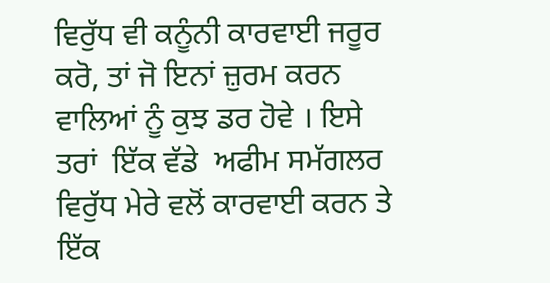ਵਿਰੁੱਧ ਵੀ ਕਨੂੰਨੀ ਕਾਰਵਾਈ ਜਰੂਰ ਕਰੋ, ਤਾਂ ਜੋ ਇਨਾਂ ਜ਼ੁਰਮ ਕਰਨ ਵਾਲਿਆਂ ਨੂੰ ਕੁਝ ਡਰ ਹੋਵੇ । ਇਸੇ  ਤਰਾਂ  ਇੱਕ ਵੱਡੇ  ਅਫੀਮ ਸਮੱਗਲਰ ਵਿਰੁੱਧ ਮੇਰੇ ਵਲੋਂ ਕਾਰਵਾਈ ਕਰਨ ਤੇ ਇੱਕ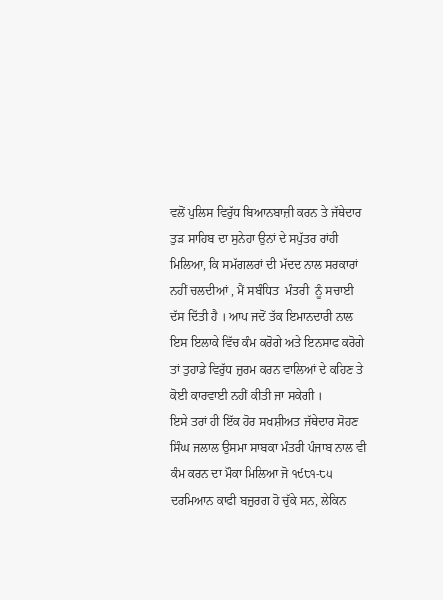ਵਲੋਂ ਪੁਲਿਸ ਵਿਰੁੱਧ ਬਿਆਨਬਾਜ਼ੀ ਕਰਨ ਤੇ ਜੱਥੇਦਾਰ ਤੁੜ ਸਾਹਿਬ ਦਾ ਸੁਨੇਹਾ ਉਨਾਂ ਦੇ ਸਪੁੱਤਰ ਰਾਂਹੀ ਮਿਲਿਆ, ਕਿ ਸਮੱਗਲਰਾਂ ਦੀ ਮੱਦਦ ਨਾਲ ਸਰਕਾਰਾਂ ਨਹੀਂ ਚਲਦੀਆਂ , ਮੈਂ ਸਬੰਧਿਤ  ਮੰਤਰੀ  ਨੂੰ ਸਚਾਈ ਦੱਸ ਦਿੱਤੀ ਹੈ । ਆਪ ਜਦੋਂ ਤੱਕ ਇਮਾਨਦਾਰੀ ਨਾਲ ਇਸ ਇਲਾਕੇ ਵਿੱਚ ਕੰਮ ਕਰੋਗੇ ਅਤੇ ਇਨਸਾਫ ਕਰੋਗੇ ਤਾਂ ਤੁਹਾਡੇ ਵਿਰੁੱਧ ਜ਼ੁਰਮ ਕਰਨ ਵਾਲਿਆਂ ਦੇ ਕਹਿਣ ਤੇ ਕੋਈ ਕਾਰਵਾਈ ਨਹੀਂ ਕੀਤੀ ਜਾ ਸਕੇਗੀ ।
ਇਸੇ ਤਰਾਂ ਹੀ ਇੱਕ ਹੋਰ ਸਖਸ਼ੀਅਤ ਜੱਥੇਦਾਰ ਸੋਹਣ ਸਿੰਘ ਜਲਾਲ ਉਸਮਾ ਸਾਬਕਾ ਮੰਤਰੀ ਪੰਜਾਬ ਨਾਲ ਵੀ ਕੰਮ ਕਰਨ ਦਾ ਮੌਕਾ ਮਿਲਿਆ ਜੋ ੧੯੮੧-੮੫ ਦਰਮਿਆਨ ਕਾਫੀ ਬਜ਼ੁਰਗ ਹੋ ਚੁੱਕੇ ਸਨ, ਲੇਕਿਨ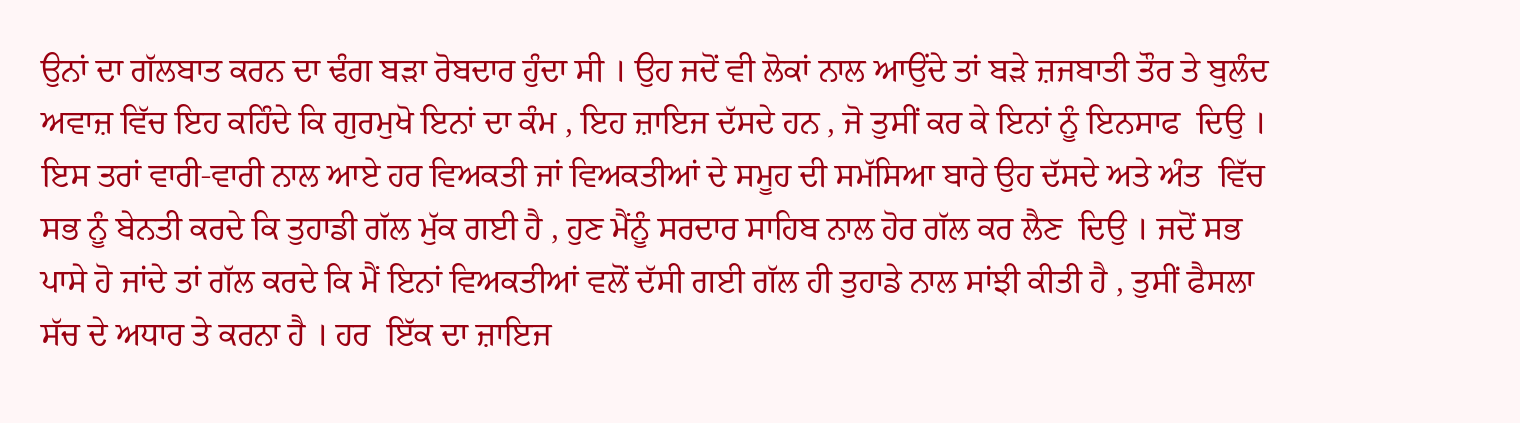ਉਨਾਂ ਦਾ ਗੱਲਬਾਤ ਕਰਨ ਦਾ ਢੰਗ ਬੜਾ ਰੋਬਦਾਰ ਹੁੰਦਾ ਸੀ । ਉਹ ਜਦੋਂ ਵੀ ਲੋਕਾਂ ਨਾਲ ਆਉਂਦੇ ਤਾਂ ਬੜੇ ਜ਼ਜਬਾਤੀ ਤੌਰ ਤੇ ਬੁਲੰਦ ਅਵਾਜ਼ ਵਿੱਚ ਇਹ ਕਹਿੰਦੇ ਕਿ ਗੁਰਮੁਖੋ ਇਨਾਂ ਦਾ ਕੰਮ , ਇਹ ਜ਼ਾਇਜ ਦੱਸਦੇ ਹਨ , ਜੋ ਤੁਸੀਂ ਕਰ ਕੇ ਇਨਾਂ ਨੂੰ ਇਨਸਾਫ  ਦਿਉ । ਇਸ ਤਰਾਂ ਵਾਰੀ-ਵਾਰੀ ਨਾਲ ਆਏ ਹਰ ਵਿਅਕਤੀ ਜਾਂ ਵਿਅਕਤੀਆਂ ਦੇ ਸਮੂਹ ਦੀ ਸਮੱਸਿਆ ਬਾਰੇ ਉਹ ਦੱਸਦੇ ਅਤੇ ਅੰਤ  ਵਿੱਚ ਸਭ ਨੂੰ ਬੇਨਤੀ ਕਰਦੇ ਕਿ ਤੁਹਾਡੀ ਗੱਲ ਮੁੱਕ ਗਈ ਹੈ , ਹੁਣ ਮੈਂਨੂੰ ਸਰਦਾਰ ਸਾਹਿਬ ਨਾਲ ਹੋਰ ਗੱਲ ਕਰ ਲੈਣ  ਦਿਉ । ਜਦੋਂ ਸਭ ਪਾਸੇ ਹੋ ਜਾਂਦੇ ਤਾਂ ਗੱਲ ਕਰਦੇ ਕਿ ਮੈਂ ਇਨਾਂ ਵਿਅਕਤੀਆਂ ਵਲੋਂ ਦੱਸੀ ਗਈ ਗੱਲ ਹੀ ਤੁਹਾਡੇ ਨਾਲ ਸਾਂਝੀ ਕੀਤੀ ਹੈ , ਤੁਸੀਂ ਫੈਸਲਾ ਸੱਚ ਦੇ ਅਧਾਰ ਤੇ ਕਰਨਾ ਹੈ । ਹਰ  ਇੱਕ ਦਾ ਜ਼ਾਇਜ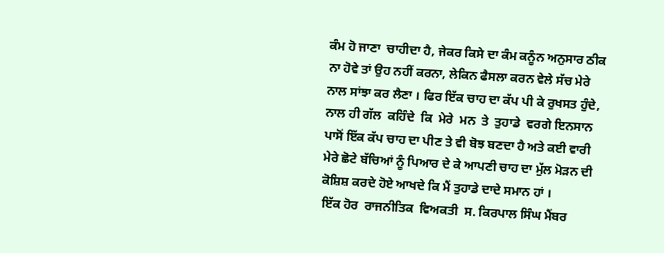ਕੰਮ ਹੋ ਜਾਣਾ  ਚਾਹੀਦਾ ਹੈ, ਜੇਕਰ ਕਿਸੇ ਦਾ ਕੰਮ ਕਨੂੰਨ ਅਨੁਸਾਰ ਠੀਕ ਨਾ ਹੋਵੇ ਤਾਂ ਉਹ ਨਹੀਂ ਕਰਨਾ, ਲੇਕਿਨ ਫੈਸਲਾ ਕਰਨ ਵੇਲੇ ਸੱਚ ਮੇਰੇ ਨਾਲ ਸਾਂਝਾ ਕਰ ਲੈਣਾ । ਫਿਰ ਇੱਕ ਚਾਹ ਦਾ ਕੱਪ ਪੀ ਕੇ ਰੁਖਸਤ ਹੁੰਦੇ, ਨਾਲ ਹੀ ਗੱਲ  ਕਹਿੰਦੇ  ਕਿ  ਮੇਰੇ  ਮਨ  ਤੇ  ਤੁਹਾਡੇ  ਵਰਗੇ ਇਨਸਾਨ ਪਾਸੋਂ ਇੱਕ ਕੱਪ ਚਾਹ ਦਾ ਪੀਣ ਤੇ ਵੀ ਬੋਝ ਬਣਦਾ ਹੈ ਅਤੇ ਕਈ ਵਾਰੀ ਮੇਰੇ ਛੋਟੇ ਬੱਚਿਆਂ ਨੂੰ ਪਿਆਰ ਦੇ ਕੇ ਆਪਣੀ ਚਾਹ ਦਾ ਮੁੱਲ ਮੋੜਨ ਦੀ ਕੋਸ਼ਿਸ਼ ਕਰਦੇ ਹੋਏ ਆਖਦੇ ਕਿ ਮੈਂ ਤੁਹਾਡੇ ਦਾਦੇ ਸਮਾਨ ਹਾਂ ।
ਇੱਕ ਹੋਰ  ਰਾਜਨੀਤਿਕ  ਵਿਅਕਤੀ  ਸ. ਕਿਰਪਾਲ ਸਿੰਘ ਮੈਂਬਰ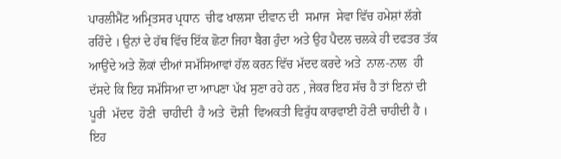ਪਾਰਲੀਮੈਂਟ ਅਮ੍ਰਿਤਸਰ ਪ੍ਰਧਾਨ  ਚੀਫ ਖਾਲਸਾ ਦੀਵਾਨ ਦੀ  ਸਮਾਜ  ਸੇਵਾ ਵਿੱਚ ਹਮੇਸ਼ਾਂ ਲੱਗੇ ਰਹਿੰਦੇ । ਉਨਾਂ ਦੇ ਹੱਥ ਵਿੱਚ ਇੱਕ ਛੋਟਾ ਜਿਹਾ ਬੈਗ ਹੁੰਦਾ ਅਤੇ ਉਹ ਪੈਦਲ ਚਲਕੇ ਹੀ ਦਫਤਰ ਤੱਕ ਆਉਂਦੇ ਅਤੇ ਲੋਕਾਂ ਦੀਆਂ ਸਮੱਸਿਆਵਾਂ ਹੱਲ ਕਰਨ ਵਿੱਚ ਮੱਦਦ ਕਰਦੇ ਅਤੇ  ਨਾਲ-ਨਾਲ  ਹੀ ਦੱਸਦੇ ਕਿ ਇਹ ਸਮੱਸਿਆ ਦਾ ਆਪਣਾ ਪੱਖ ਸੁਣਾ ਰਹੇ ਹਨ , ਜੇਕਰ ਇਹ ਸੱਚ ਹੈ ਤਾਂ ਇਨਾਂ ਦੀ ਪੂਰੀ  ਮੱਦਦ  ਹੋਣੀ  ਚਾਹੀਦੀ  ਹੈ ਅਤੇ  ਦੋਸ਼ੀ  ਵਿਅਕਤੀ ਵਿਰੁੱਧ ਕਾਰਵਾਈ ਹੋਣੀ ਚਾਹੀਦੀ ਹੈ । ਇਹ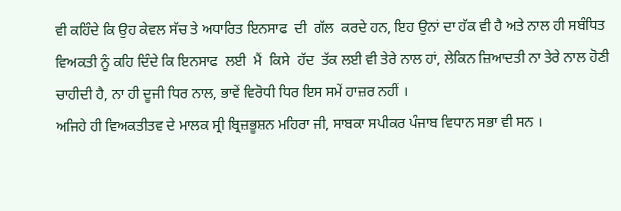ਵੀ ਕਹਿੰਦੇ ਕਿ ਉਹ ਕੇਵਲ ਸੱਚ ਤੇ ਅਧਾਰਿਤ ਇਨਸਾਫ  ਦੀ  ਗੱਲ  ਕਰਦੇ ਹਨ, ਇਹ ਉਨਾਂ ਦਾ ਹੱਕ ਵੀ ਹੈ ਅਤੇ ਨਾਲ ਹੀ ਸਬੰਧਿਤ ਵਿਅਕਤੀ ਨੂੰ ਕਹਿ ਦਿੰਦੇ ਕਿ ਇਨਸਾਫ  ਲਈ  ਮੈਂ  ਕਿਸੇ  ਹੱਦ  ਤੱਕ ਲਈ ਵੀ ਤੇਰੇ ਨਾਲ ਹਾਂ, ਲੇਕਿਨ ਜ਼ਿਆਦਤੀ ਨਾ ਤੇਰੇ ਨਾਲ ਹੋਣੀ ਚਾਹੀਦੀ ਹੈ, ਨਾ ਹੀ ਦੂਜੀ ਧਿਰ ਨਾਲ, ਭਾਵੇਂ ਵਿਰੋਧੀ ਧਿਰ ਇਸ ਸਮੇਂ ਹਾਜ਼ਰ ਨਹੀਂ ।
ਅਜਿਹੇ ਹੀ ਵਿਅਕਤੀਤਵ ਦੇ ਮਾਲਕ ਸ੍ਰੀ ਬ੍ਰਿਜ਼ਭੂਸ਼ਨ ਮਹਿਰਾ ਜੀ, ਸਾਬਕਾ ਸਪੀਕਰ ਪੰਜਾਬ ਵਿਧਾਨ ਸਭਾ ਵੀ ਸਨ ।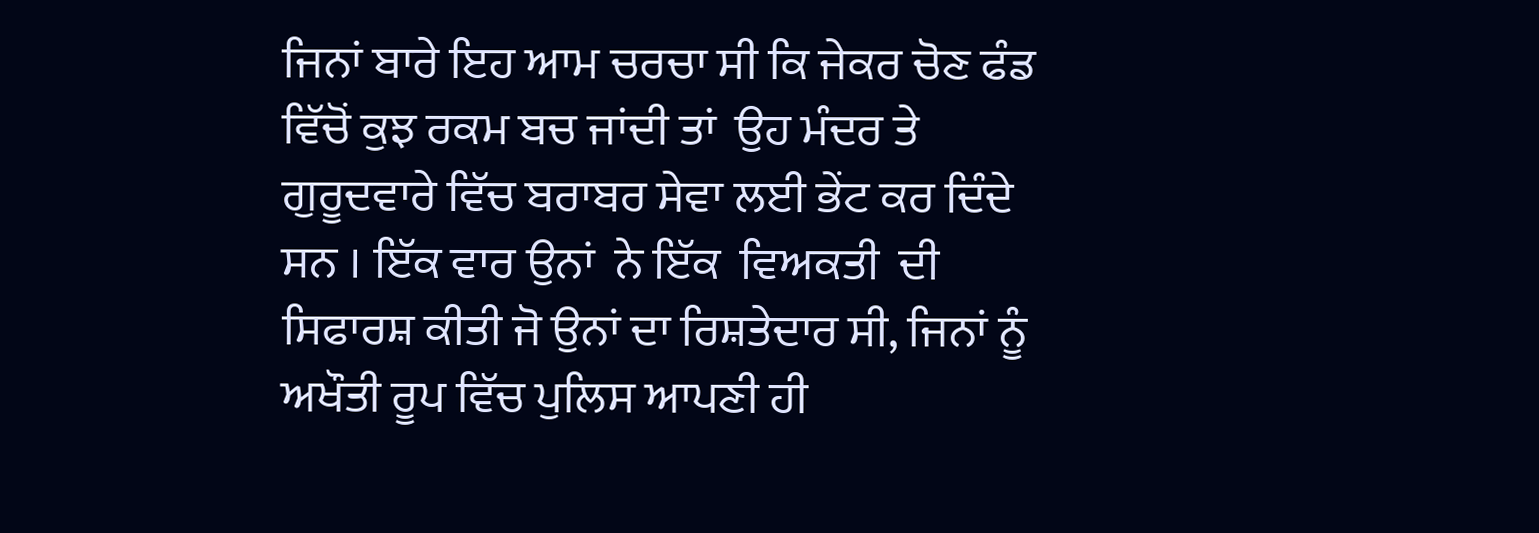ਜਿਨਾਂ ਬਾਰੇ ਇਹ ਆਮ ਚਰਚਾ ਸੀ ਕਿ ਜੇਕਰ ਚੋਣ ਫੰਡ ਵਿੱਚੋਂ ਕੁਝ ਰਕਮ ਬਚ ਜਾਂਦੀ ਤਾਂ  ਉਹ ਮੰਦਰ ਤੇ ਗੁਰੂਦਵਾਰੇ ਵਿੱਚ ਬਰਾਬਰ ਸੇਵਾ ਲਈ ਭੇਂਟ ਕਰ ਦਿੰਦੇ ਸਨ । ਇੱਕ ਵਾਰ ਉਨਾਂ  ਨੇ ਇੱਕ  ਵਿਅਕਤੀ  ਦੀ ਸਿਫਾਰਸ਼ ਕੀਤੀ ਜੋ ਉਨਾਂ ਦਾ ਰਿਸ਼ਤੇਦਾਰ ਸੀ, ਜਿਨਾਂ ਨੂੰ ਅਖੌਤੀ ਰੂਪ ਵਿੱਚ ਪੁਲਿਸ ਆਪਣੀ ਹੀ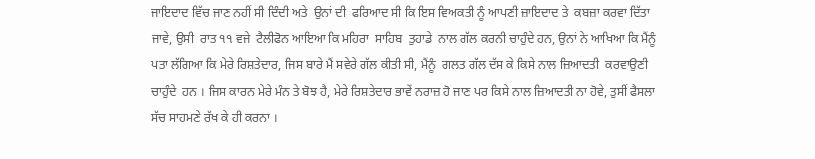ਜਾਇਦਾਦ ਵਿੱਚ ਜਾਣ ਨਹੀਂ ਸੀ ਦਿੰਦੀ ਅਤੇ  ਉਨਾਂ ਦੀ  ਫਰਿਆਦ ਸੀ ਕਿ ਇਸ ਵਿਅਕਤੀ ਨੂੰ ਆਪਣੀ ਜ਼ਾਇਦਾਦ ਤੇ  ਕਬਜ਼ਾ ਕਰਵਾ ਦਿੱਤਾ ਜਾਵੇ, ਉਸੀ  ਰਾਤ ੧੧ ਵਜੇ  ਟੈਲੀਫੋਨ ਆਇਆ ਕਿ ਮਹਿਰਾ  ਸਾਹਿਬ  ਤੁਹਾਡੇ  ਨਾਲ ਗੱਲ ਕਰਨੀ ਚਾਹੁੰਦੇ ਹਨ, ਉਨਾਂ ਨੇ ਆਖਿਆ ਕਿ ਮੈਂਨੂੰ ਪਤਾ ਲੱਗਿਆ ਕਿ ਮੇਰੇ ਰਿਸ਼ਤੇਦਾਰ, ਜਿਸ ਬਾਰੇ ਮੈਂ ਸਵੇਰੇ ਗੱਲ ਕੀਤੀ ਸੀ, ਮੈਂਨੂੰ  ਗਲਤ ਗੱਲ ਦੱਸ ਕੇ ਕਿਸੇ ਨਾਲ ਜ਼ਿਆਦਤੀ  ਕਰਵਾਉਣੀ  ਚਾਹੁੰਦੇ  ਹਨ । ਜਿਸ ਕਾਰਨ ਮੇਰੇ ਮੰਨ ਤੇ ਬੋਝ ਹੈ, ਮੇਰੇ ਰਿਸ਼ਤੇਦਾਰ ਭਾਵੇਂ ਨਰਾਜ਼ ਹੋ ਜਾਣ ਪਰ ਕਿਸੇ ਨਾਲ ਜ਼ਿਆਦਤੀ ਨਾ ਹੋਵੇ, ਤੁਸੀਂ ਫੈਸਲਾ ਸੱਚ ਸਾਹਮਣੇ ਰੱਖ ਕੇ ਹੀ ਕਰਨਾ ।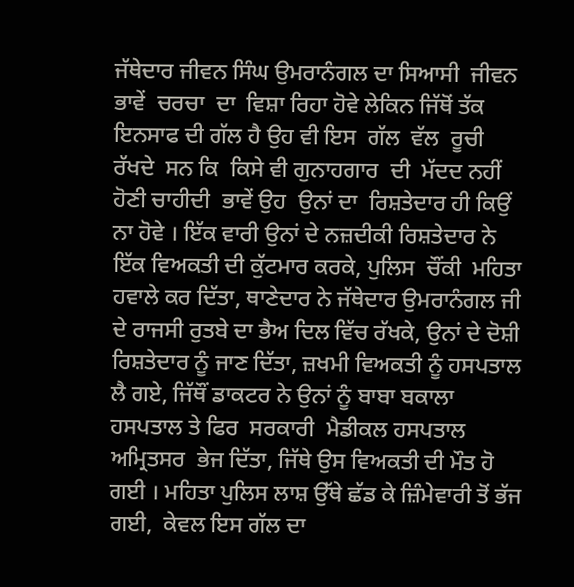ਜੱਥੇਦਾਰ ਜੀਵਨ ਸਿੰਘ ਉਮਰਾਨੰਗਲ ਦਾ ਸਿਆਸੀ  ਜੀਵਨ  ਭਾਵੇਂ  ਚਰਚਾ  ਦਾ  ਵਿਸ਼ਾ ਰਿਹਾ ਹੋਵੇ ਲੇਕਿਨ ਜਿੱਥੋਂ ਤੱਕ ਇਨਸਾਫ ਦੀ ਗੱਲ ਹੈ ਉਹ ਵੀ ਇਸ  ਗੱਲ  ਵੱਲ  ਰੂਚੀ  ਰੱਖਦੇ  ਸਨ ਕਿ  ਕਿਸੇ ਵੀ ਗੁਨਾਹਗਾਰ  ਦੀ  ਮੱਦਦ ਨਹੀਂ ਹੋਣੀ ਚਾਹੀਦੀ  ਭਾਵੇਂ ਉਹ  ਉਨਾਂ ਦਾ  ਰਿਸ਼ਤੇਦਾਰ ਹੀ ਕਿਉਂ ਨਾ ਹੋਵੇ । ਇੱਕ ਵਾਰੀ ਉਨਾਂ ਦੇ ਨਜ਼ਦੀਕੀ ਰਿਸ਼ਤੇਦਾਰ ਨੇ ਇੱਕ ਵਿਅਕਤੀ ਦੀ ਕੁੱਟਮਾਰ ਕਰਕੇ, ਪੁਲਿਸ  ਚੌਂਕੀ  ਮਹਿਤਾ ਹਵਾਲੇ ਕਰ ਦਿੱਤਾ, ਥਾਣੇਦਾਰ ਨੇ ਜੱਥੇਦਾਰ ਉਮਰਾਨੰਗਲ ਜੀ ਦੇ ਰਾਜਸੀ ਰੁਤਬੇ ਦਾ ਭੈਅ ਦਿਲ ਵਿੱਚ ਰੱਖਕੇ, ਉਨਾਂ ਦੇ ਦੋਸ਼ੀ ਰਿਸ਼ਤੇਦਾਰ ਨੂੰ ਜਾਣ ਦਿੱਤਾ, ਜ਼ਖਮੀ ਵਿਅਕਤੀ ਨੂੰ ਹਸਪਤਾਲ ਲੈ ਗਏ, ਜਿੱਥੌਂ ਡਾਕਟਰ ਨੇ ਉਨਾਂ ਨੂੰ ਬਾਬਾ ਬਕਾਲਾ ਹਸਪਤਾਲ ਤੇ ਫਿਰ  ਸਰਕਾਰੀ  ਮੈਡੀਕਲ ਹਸਪਤਾਲ  ਅਮ੍ਰਿਤਸਰ  ਭੇਜ ਦਿੱਤਾ, ਜਿੱਥੇ ਉਸ ਵਿਅਕਤੀ ਦੀ ਮੌਤ ਹੋ ਗਈ । ਮਹਿਤਾ ਪੁਲਿਸ ਲਾਸ਼ ਉੱਥੇ ਛੱਡ ਕੇ ਜ਼ਿੰਮੇਵਾਰੀ ਤੋਂ ਭੱਜ ਗਈ,  ਕੇਵਲ ਇਸ ਗੱਲ ਦਾ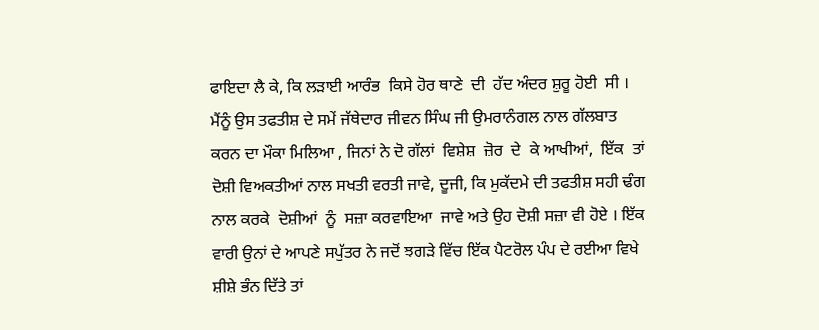ਫਾਇਦਾ ਲੈ ਕੇ, ਕਿ ਲੜਾਈ ਆਰੰਭ  ਕਿਸੇ ਹੋਰ ਥਾਣੇ  ਦੀ  ਹੱਦ ਅੰਦਰ ਸ਼ੁਰੂ ਹੋਈ  ਸੀ । ਮੈਂਨੂੰ ਉਸ ਤਫਤੀਸ਼ ਦੇ ਸਮੇਂ ਜੱਥੇਦਾਰ ਜੀਵਨ ਸਿੰਘ ਜੀ ਉਮਰਾਨੰਗਲ ਨਾਲ ਗੱਲਬਾਤ ਕਰਨ ਦਾ ਮੌਕਾ ਮਿਲਿਆ , ਜਿਨਾਂ ਨੇ ਦੋ ਗੱਲਾਂ  ਵਿਸ਼ੇਸ਼  ਜ਼ੋਰ  ਦੇ  ਕੇ ਆਖੀਆਂ,  ਇੱਕ  ਤਾਂ ਦੋਸ਼ੀ ਵਿਅਕਤੀਆਂ ਨਾਲ ਸਖਤੀ ਵਰਤੀ ਜਾਵੇ, ਦੂਜੀ, ਕਿ ਮੁਕੱਦਮੇ ਦੀ ਤਫਤੀਸ਼ ਸਹੀ ਢੰਗ ਨਾਲ ਕਰਕੇ  ਦੋਸ਼ੀਆਂ  ਨੂੰ  ਸਜ਼ਾ ਕਰਵਾਇਆ  ਜਾਵੇ ਅਤੇ ਉਹ ਦੋਸ਼ੀ ਸਜ਼ਾ ਵੀ ਹੋਏ । ਇੱਕ  ਵਾਰੀ ਉਨਾਂ ਦੇ ਆਪਣੇ ਸਪੁੱਤਰ ਨੇ ਜਦੋਂ ਝਗੜੇ ਵਿੱਚ ਇੱਕ ਪੈਟਰੋਲ ਪੰਪ ਦੇ ਰਈਆ ਵਿਖੇ ਸ਼ੀਸ਼ੇ ਭੰਨ ਦਿੱਤੇ ਤਾਂ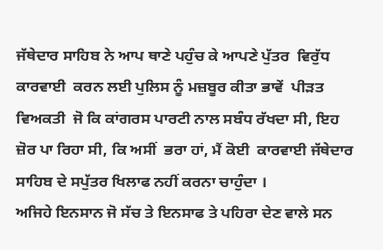ਜੱਥੇਦਾਰ ਸਾਹਿਬ ਨੇ ਆਪ ਥਾਣੇ ਪਹੁੰਚ ਕੇ ਆਪਣੇ ਪੁੱਤਰ  ਵਿਰੁੱਧ  ਕਾਰਵਾਈ  ਕਰਨ ਲਈ ਪੁਲਿਸ ਨੂੰ ਮਜ਼ਬੂਰ ਕੀਤਾ ਭਾਵੇਂ  ਪੀੜਤ  ਵਿਅਕਤੀ  ਜੋ ਕਿ ਕਾਂਗਰਸ ਪਾਰਟੀ ਨਾਲ ਸਬੰਧ ਰੱਖਦਾ ਸੀ, ਇਹ ਜ਼ੋਰ ਪਾ ਰਿਹਾ ਸੀ, ਕਿ ਅਸੀਂ  ਭਰਾ ਹਾਂ, ਮੈਂ ਕੋਈ  ਕਾਰਵਾਈ ਜੱਥੇਦਾਰ ਸਾਹਿਬ ਦੇ ਸਪੁੱਤਰ ਖਿਲਾਫ ਨਹੀਂ ਕਰਨਾ ਚਾਹੁੰਦਾ ।
ਅਜਿਹੇ ਇਨਸਾਨ ਜੋ ਸੱਚ ਤੇ ਇਨਸਾਫ ਤੇ ਪਹਿਰਾ ਦੇਣ ਵਾਲੇ ਸਨ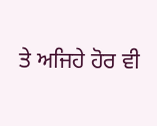ਤੇ ਅਜਿਹੇ ਹੋਰ ਵੀ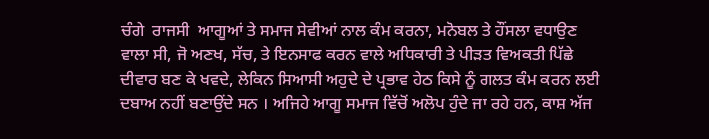ਚੰਗੇ  ਰਾਜਸੀ  ਆਗੂਆਂ ਤੇ ਸਮਾਜ ਸੇਵੀਆਂ ਨਾਲ ਕੰਮ ਕਰਨਾ, ਮਨੋਬਲ ਤੇ ਹੌਂਸਲਾ ਵਧਾਉਣ ਵਾਲਾ ਸੀ, ਜੋ ਅਣਖ, ਸੱਚ, ਤੇ ਇਨਸਾਫ ਕਰਨ ਵਾਲੇ ਅਧਿਕਾਰੀ ਤੇ ਪੀੜਤ ਵਿਅਕਤੀ ਪਿੱਛੇ ਦੀਵਾਰ ਬਣ ਕੇ ਖਵਦੇ, ਲੇਕਿਨ ਸਿਆਸੀ ਅਹੁਦੇ ਦੇ ਪ੍ਰਭਾਵ ਹੇਠ ਕਿਸੇ ਨੂੰ ਗਲਤ ਕੰਮ ਕਰਨ ਲਈ ਦਬਾਅ ਨਹੀਂ ਬਣਾਉਂਦੇ ਸਨ । ਅਜਿਹੇ ਆਗੂ ਸਮਾਜ ਵਿੱਚੋਂ ਅਲੋਪ ਹੁੰਦੇ ਜਾ ਰਹੇ ਹਨ, ਕਾਸ਼ ਅੱਜ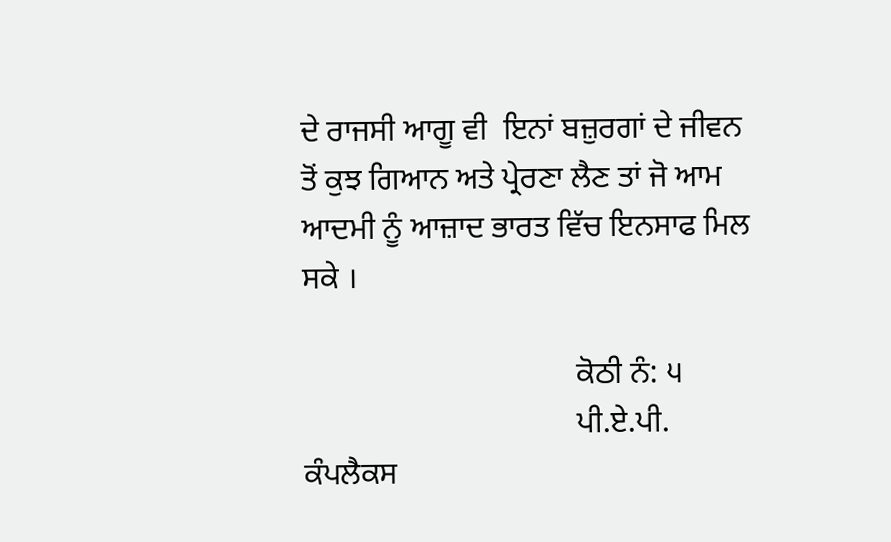ਦੇ ਰਾਜਸੀ ਆਗੂ ਵੀ  ਇਨਾਂ ਬਜ਼ੁਰਗਾਂ ਦੇ ਜੀਵਨ ਤੋਂ ਕੁਝ ਗਿਆਨ ਅਤੇ ਪ੍ਰੇਰਣਾ ਲੈਣ ਤਾਂ ਜੋ ਆਮ ਆਦਮੀ ਨੂੰ ਆਜ਼ਾਦ ਭਾਰਤ ਵਿੱਚ ਇਨਸਾਫ ਮਿਲ ਸਕੇ ।

                                   ਕੋਠੀ ਨੰ: ੫
                                   ਪੀ.ਏ.ਪੀ. ਕੰਪਲੈਕਸ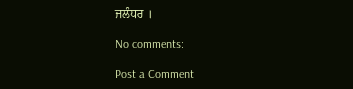ਜਲੰਧਰ ।

No comments:

Post a Comment